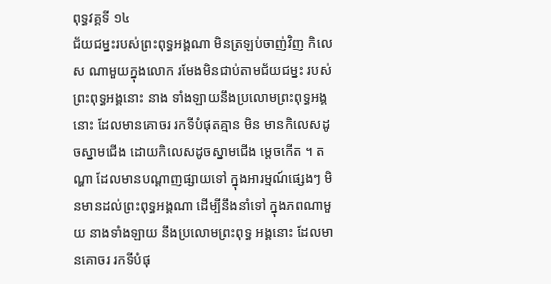ពុទ្ធវគ្គទី ១៤
ជ័យជម្នះរបស់ព្រះពុទ្ធអង្គណា មិនត្រឡប់ចាញ់វិញ កិលេស ណាមួយក្នុងលោក រមែងមិនជាប់តាមជ័យជម្នះ របស់ព្រះពុទ្ធអង្គនោះ នាង ទាំងឡាយនឹងប្រលោមព្រះពុទ្ធអង្គនោះ ដែលមានគោចរ រកទីបំផុតគ្មាន មិន មានកិលេសដូចស្នាមជើង ដោយកិលេសដូចស្នាមជើង ម្តេចកើត ។ តណ្ហា ដែលមានបណ្តាញផ្សាយទៅ ក្នុងអារម្មណ៍ផ្សេងៗ មិនមានដល់ព្រះពុទ្ធអង្គណា ដើម្បីនឹងនាំទៅ ក្នុងភពណាមួយ នាងទាំងឡាយ នឹងប្រលោមព្រះពុទ្ធ អង្គនោះ ដែលមានគោចរ រកទីបំផុ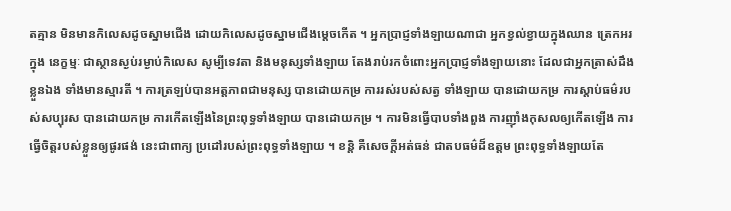តគ្មាន មិនមានកិលេសដូចស្នាមជើង ដោយកិលេសដូចស្នាមជើងម្តេចកើត ។ អ្នកប្រាជ្ញទាំងឡាយណាជា អ្នកខ្វល់ខ្វាយក្នុងឈាន ត្រេកអរក្នុង នេក្ខម្មៈ ជាស្ថានស្ងប់រម្ងាប់កិលេស សូម្បីទេវតា និងមនុស្សទាំងឡាយ តែងរាប់រកចំពោះអ្នកប្រាជ្ញទាំងឡាយនោះ ដែលជាអ្នកត្រាស់ដឹងខ្លួនឯង ទាំងមានស្មារតី ។ ការត្រឡប់បានអត្តភាពជាមនុស្ស បានដោយកម្រ ការរស់របស់សត្វ ទាំងឡាយ បានដោយកម្រ ការស្តាប់ធម៌របស់សប្បុរស បានដោយកម្រ ការកើតឡើងនៃព្រះពុទ្ធទាំងឡាយ បានដោយកម្រ ។ ការមិនធ្វើបាបទាំងពួង ការញ៉ាំងកុសលឲ្យកើតឡើង ការធ្វើចិត្តរបស់ខ្លួនឲ្យផូរផង់ នេះជាពាក្យ ប្រដៅរបស់ព្រះពុទ្ធទាំងឡាយ ។ ខន្តិ គឺសេចក្តីអត់ធន់ ជាតបធម៌ដ៏ឧត្តម ព្រះពុទ្ធទាំងឡាយតែ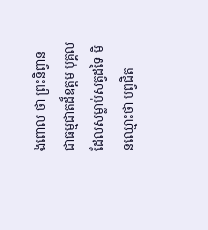ងពោល ថា ព្រះនិព្វាន ជាធម្មជាតដ៏ឧត្តម បុគ្គលដែលសម្លាប់សត្វដទៃ មិនឈ្មោះថា បព្វជិត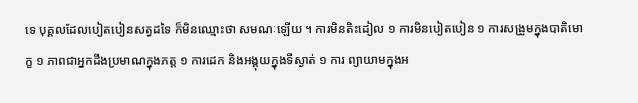ទេ បុគ្គលដែលបៀតបៀនសត្វដទៃ ក៏មិនឈ្មោះថា សមណៈឡើយ ។ ការមិនតិះដៀល ១ ការមិនបៀតបៀន ១ ការសង្រួមក្នុងបាតិមោក្ខ ១ ភាពជាអ្នកដឹងប្រមាណក្នុងភត្ត ១ ការដេក និងអង្គុយក្នុងទីស្ងាត់ ១ ការ ព្យាយាមក្នុងអ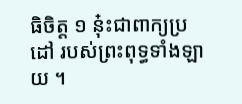ធិចិត្ត ១ នុ៎ះជាពាក្យប្រដៅ របស់ព្រះពុទ្ធទាំងឡាយ ។